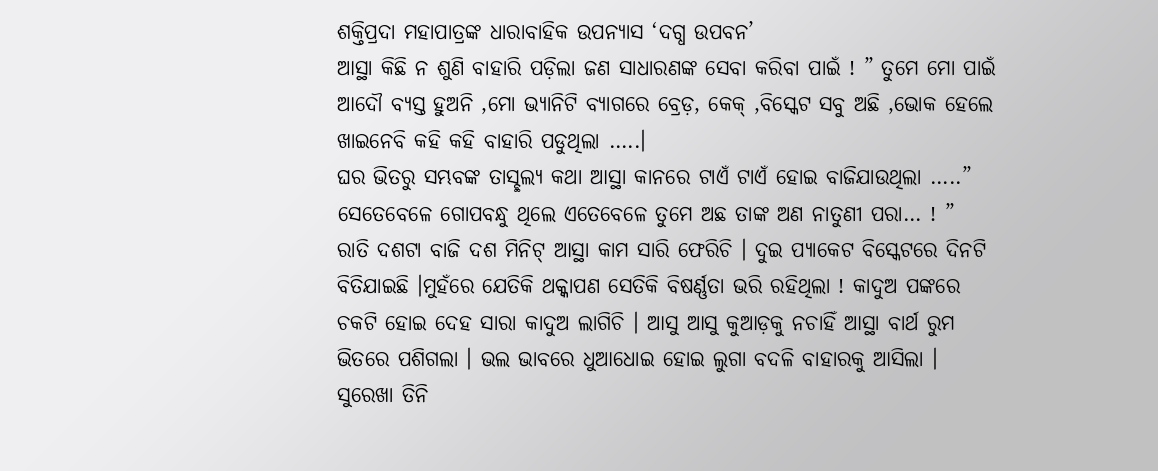ଶକ୍ତିପ୍ରଦା ମହାପାତ୍ରଙ୍କ ଧାରାବାହିକ ଉପନ୍ୟାସ ‘ଦଗ୍ଧ ଉପବନ’
ଆସ୍ଥା କିଛି ନ ଶୁଣି ବାହାରି ପଡ଼ିଲା ଜଣ ସାଧାରଣଙ୍କ ସେବା କରିବା ପାଇଁ ! ” ତୁମେ ମୋ ପାଇଁ ଆଦୌ ବ୍ୟସ୍ତ ହୁଅନି ,ମୋ ଭ୍ୟାନିଟି ବ୍ୟାଗରେ ବ୍ରେଡ଼, କେକ୍ ,ବିସ୍କେଟ ସବୁ ଅଛି ,ଭୋକ ହେଲେ ଖାଇନେବି କହି କହି ବାହାରି ପଡୁଥିଲା …..।
ଘର ଭିତରୁ ସମ୍ଭବଙ୍କ ତାସ୍ଛଲ୍ୟ କଥା ଆସ୍ଥା କାନରେ ଟାଏଁ ଟାଏଁ ହୋଇ ବାଜିଯାଉଥିଲା …..” ସେତେବେଳେ ଗୋପବନ୍ଧୁ ଥିଲେ ଏତେବେଳେ ତୁମେ ଅଛ ତାଙ୍କ ଅଣ ନାତୁଣୀ ପରା… ! ”
ରାତି ଦଶଟା ବାଜି ଦଶ ମିନିଟ୍ ଆସ୍ଥା କାମ ସାରି ଫେରିଚି । ଦୁଇ ପ୍ୟାକେଟ ବିସ୍କେଟରେ ଦିନଟି ବିତିଯାଇଛି ।ମୁହଁରେ ଯେତିକି ଥକ୍କାପଣ ସେତିକି ବିଷର୍ଣ୍ଣତା ଭରି ରହିଥିଲା ! କାଦୁଅ ପଙ୍କରେ ଚକଟି ହୋଇ ଦେହ ସାରା କାଦୁଅ ଲାଗିଚି । ଆସୁ ଆସୁ କୁଆଡ଼କୁ ନଚାହିଁ ଆସ୍ଥା ବାର୍ଥ ରୁମ ଭିତରେ ପଶିଗଲା । ଭଲ ଭାବରେ ଧୁଆଧୋଇ ହୋଇ ଲୁଗା ବଦଳି ବାହାରକୁ ଆସିଲା ।
ସୁରେଖା ତିନି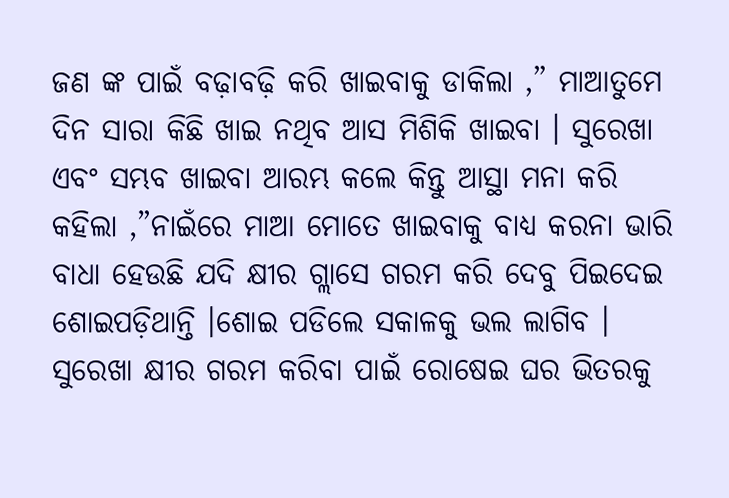ଜଣ ଙ୍କ ପାଇଁ ବଢ଼ାବଢ଼ି କରି ଖାଇବାକୁ ଡାକିଲା ,” ମାଆତୁମେ ଦିନ ସାରା କିଛି ଖାଇ ନଥିବ ଆସ ମିଶିକି ଖାଇବା । ସୁରେଖା ଏବଂ ସମ୍ଭବ ଖାଇବା ଆରମ୍ଭ କଲେ କିନ୍ତୁ ଆସ୍ଥା ମନା କରି କହିଲା ,”ନାଇଁରେ ମାଆ ମୋତେ ଖାଇବାକୁ ବାଧ୍ୟ କରନା ଭାରି ବାଧା ହେଉଛି ଯଦି କ୍ଷୀର ଗ୍ଲାସେ ଗରମ କରି ଦେବୁ ପିଇଦେଇ ଶୋଇପଡ଼ିଥାନ୍ତି ।ଶୋଇ ପଡିଲେ ସକାଳକୁ ଭଲ ଲାଗିବ । ସୁରେଖା କ୍ଷୀର ଗରମ କରିବା ପାଇଁ ରୋଷେଇ ଘର ଭିତରକୁ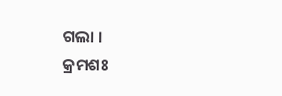ଗଲା ।
କ୍ରମଶଃ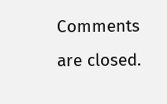Comments are closed.